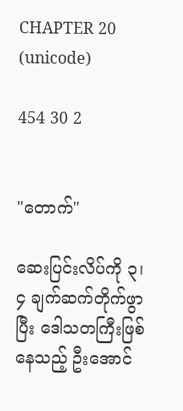CHAPTER 20 (unicode)

454 30 2


"တောက်"

ဆေးပြင်းလိပ်ကို ၃၊ ၄ ချက်ဆက်တိုက်ဖွာပြီး ဒေါသတကြီးဖြစ်နေသည့် ဦးအောင်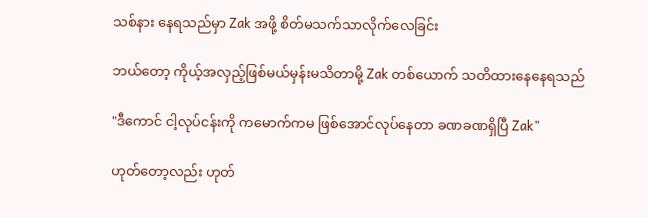သစ်နား နေရသည်မှာ Zak အဖို့ စိတ်မသက်သာလိုက်လေခြင်း

ဘယ်တော့ ကိုယ့်အလှည့်ဖြစ်မယ်မှန်းမသိတာမို့ Zak တစ်ယောက် သတိထားနေနေရသည်

"ဒီကောင် ငါ့လုပ်ငန်းကို ကမောက်ကမ ဖြစ်အောင်လုပ်နေတာ ခဏခဏရှိပြီ Zak"

ဟုတ်တော့လည်း ဟုတ်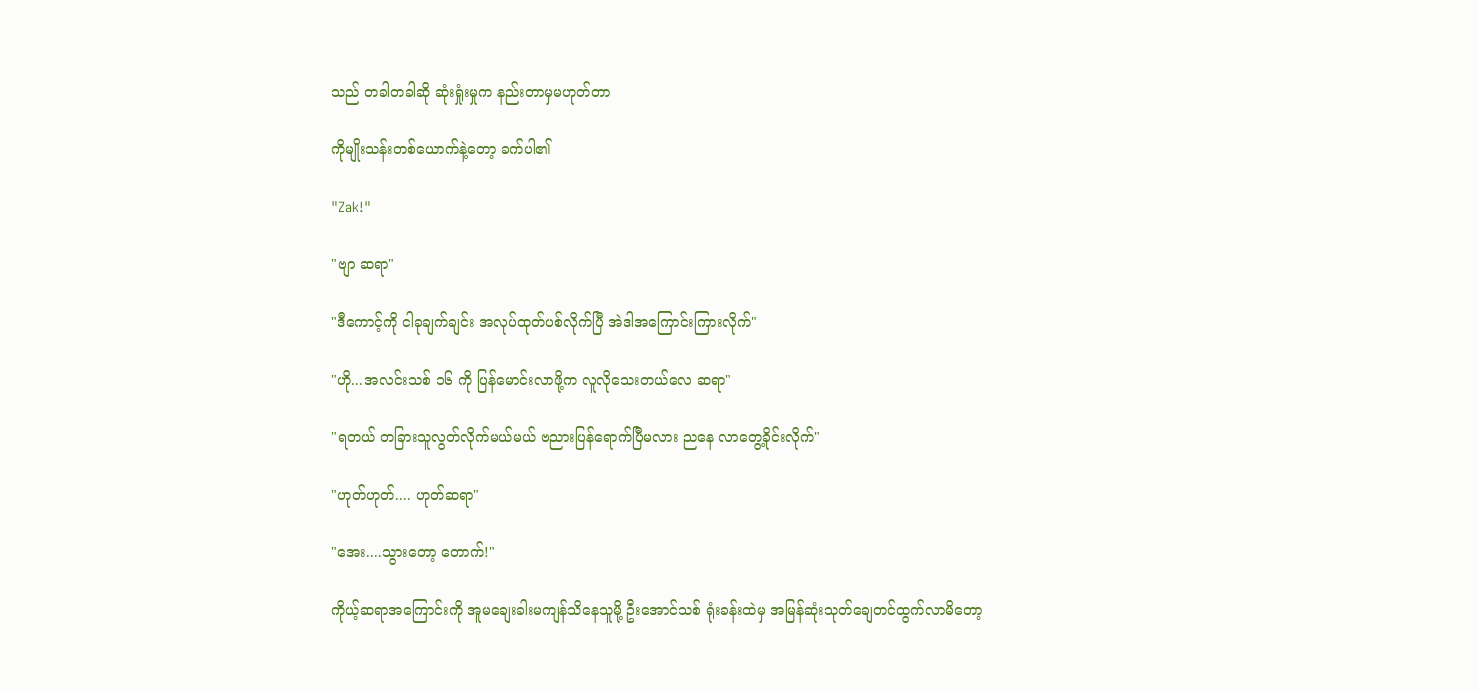သည် တခါတခါဆို ဆုံးရှုံးမှုက နည်းတာမှမဟုတ်တာ

ကိုမျိုးသန်းတစ်ယောက်နဲ့တော့ ခက်ပါ၏

"Zak!"

"ဗျာ ဆရာ"

"ဒီကောင့်ကို ငါခုချက်ချင်း အလုပ်ထုတ်ပစ်လိုက်ပြီ အဲဒါအကြောင်းကြားလိုက်"

"ဟို...အလင်းသစ် ၁၆ ကို ပြန်မောင်းလာဖို့က လူလိုသေးတယ်လေ ဆရာ"

"ရတယ် တခြားသူလွတ်လိုက်မယ်မယ် ဗညားပြန်ရောက်ပြီမလား ညနေ လာတွေ့ခိုင်းလိုက်"

"ဟုတ်ဟုတ်.... ဟုတ်ဆရာ"

"အေး....သွားတော့ တောက်!"

ကိုယ့်ဆရာအကြောင်းကို အူမချေးခါးမကျန်သိနေသူမို့ ဦးအောင်သစ် ရုံးခန်းထဲမှ အမြန်ဆုံးသုတ်ချေတင်ထွက်လာမိတော့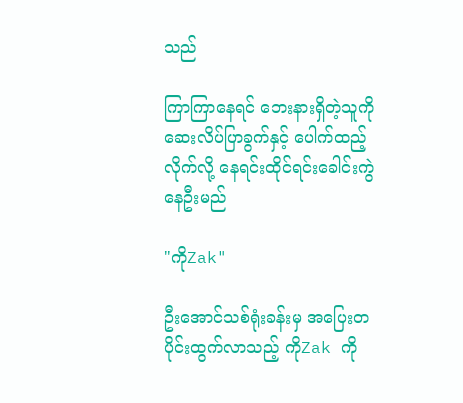သည်

ကြာကြာနေရင် ဘေးနားရှိတဲ့သူကို ဆေးလိပ်ပြာခွက်နှင့် ပေါက်ထည့်လိုက်လို့ နေရင်းထိုင်ရင်းခေါင်းကွဲနေဦးမည်

"ကိုZak"

ဦးအောင်သစ်ရုံးခန်းမှ အပြေးတပိုင်းထွက်လာသည့် ကိုZak ကို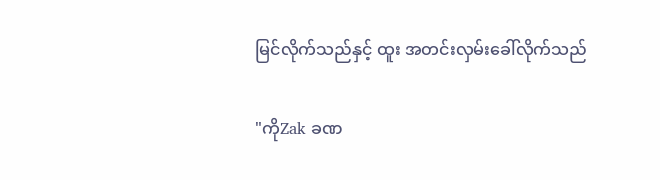မြင်လိုက်သည်နှင့် ထူး အတင်းလှမ်းခေါ်လိုက်သည်

"ကိုZak ခဏ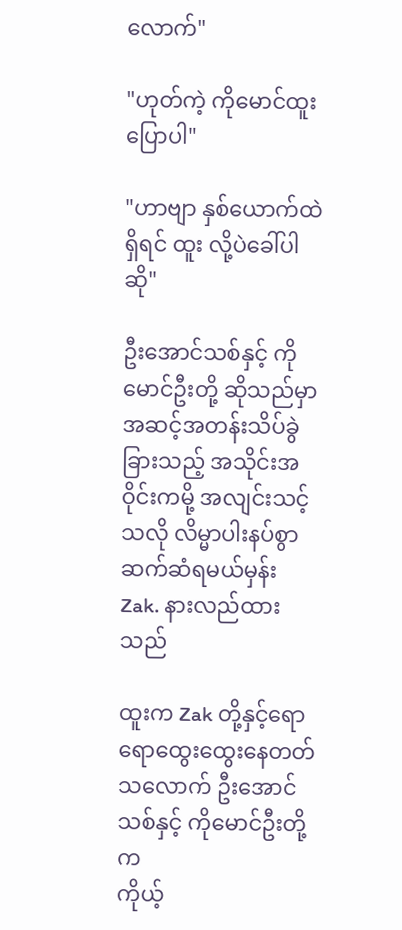လောက်"

"ဟုတ်ကဲ့ ကိုမောင်ထူးပြောပါ"

"ဟာဗျာ နှစ်ယောက်ထဲရှိရင် ထူး လို့ပဲခေါ်ပါဆို"

ဦးအောင်သစ်နှင့် ကိုမောင်ဦးတို့ ဆိုသည်မှာ အဆင့်အတန်းသိပ်ခွဲခြားသည့် အသိုင်းအဝိုင်းကမို့ အလျင်းသင့်သလို လိမ္မာပါးနပ်စွာ ဆက်ဆံရမယ်မှန်း Zak. နားလည်ထားသည်

ထူးက Zak တို့နှင့်ရောရောထွေးထွေးနေတတ်သလောက် ဦးအောင်သစ်နှင့် ကိုမောင်ဦးတို့က
ကိုယ့်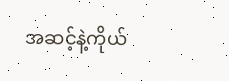အဆင့်နဲ့ကိုယ်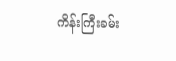ကိန်းကြီးခမ်း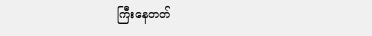ကြီးနေတတ်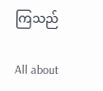ကြသည်

All about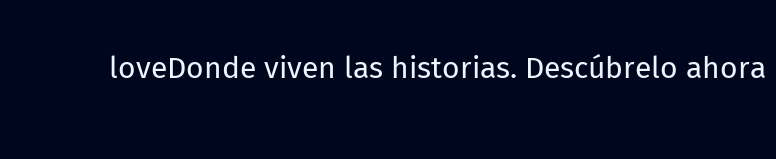loveDonde viven las historias. Descúbrelo ahora